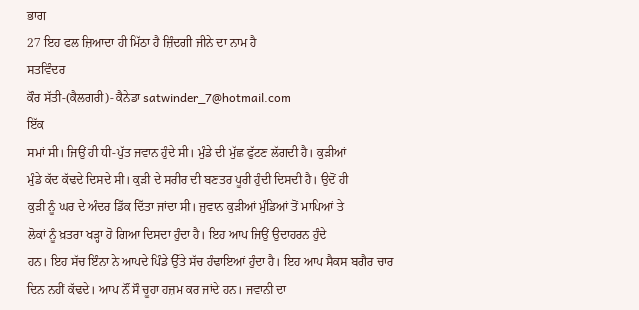ਭਾਗ
27 ਇਹ ਫਲ ਜ਼ਿਆਦਾ ਹੀ ਮਿੱਠਾ ਹੈ ਜ਼ਿੰਦਗੀ ਜੀਨੇ ਦਾ ਨਾਮ ਹੈ
ਸਤਵਿੰਦਰ
ਕੌਰ ਸੱਤੀ-(ਕੈਲਗਰੀ)- ਕੈਨੇਡਾ satwinder_7@hotmail.com
ਇੱਕ
ਸਮਾਂ ਸੀ। ਜਿਉਂ ਹੀ ਧੀ-ਪੁੱਤ ਜਵਾਨ ਹੁੰਦੇ ਸੀ। ਮੁੰਡੇ ਦੀ ਮੁੱਛ ਫੁੱਟਣ ਲੱਗਦੀ ਹੈ। ਕੁੜੀਆਂ
ਮੁੰਡੇ ਕੱਦ ਕੱਢਦੇ ਦਿਸਦੇ ਸੀ। ਕੁੜੀ ਦੇ ਸਰੀਰ ਦੀ ਬਣਤਰ ਪੂਰੀ ਹੁੰਦੀ ਦਿਸਦੀ ਹੈ। ਉਦੋਂ ਹੀ
ਕੁੜੀ ਨੂੰ ਘਰ ਦੇ ਅੰਦਰ ਡਿੱਕ ਦਿੱਤਾ ਜਾਂਦਾ ਸੀ। ਜੁਵਾਨ ਕੁੜੀਆਂ ਮੁੰਡਿਆਂ ਤੋਂ ਮਾਪਿਆਂ ਤੇ
ਲੋਕਾਂ ਨੂੰ ਖ਼ਤਰਾ ਖੜ੍ਹਾ ਹੋ ਗਿਆ ਦਿਸਦਾ ਹੁੰਦਾ ਹੈ। ਇਹ ਆਪ ਜਿਉਂ ਉਦਾਹਰਨ ਹੁੰਦੇ
ਹਨ। ਇਹ ਸੱਚ ਇੰਨਾ ਨੇ ਆਪਦੇ ਪਿੰਡੇ ਉੱਤੇ ਸੱਚ ਹੰਢਾਇਆਂ ਹੁੰਦਾ ਹੈ। ਇਹ ਆਪ ਸੈਕਸ ਬਗੈਰ ਚਾਰ
ਦਿਨ ਨਹੀਂ ਕੱਢਦੇ। ਆਪ ਨੌਂ ਸੌ ਚੂਹਾ ਹਜ਼ਮ ਕਰ ਜਾਂਦੇ ਹਨ। ਜਵਾਨੀ ਦਾ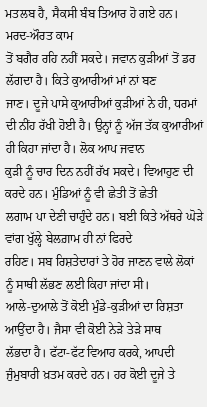ਮਤਲਬ ਹੈ, ਸੈਕਸੀ ਬੰਬ ਤਿਆਰ ਹੋ ਗਏ ਹਨ। ਮਰਦ-ਔਰਤ ਕਾਮ
ਤੋਂ ਬਗੈਰ ਰਹਿ ਨਹੀਂ ਸਕਦੇ। ਜਵਾਨ ਕੁੜੀਆਂ ਤੋਂ ਡਰ ਲੱਗਦਾ ਹੈ। ਕਿਤੇ ਕੁਆਰੀਆਂ ਮਾਂ ਨਾਂ ਬਣ
ਜਾਣ। ਦੂਜੇ ਪਾਸੇ ਕੁਆਰੀਆਂ ਕੁੜੀਆਂ ਨੇ ਹੀ, ਧਰਮਾਂ
ਦੀ ਨੀਂਹ ਰੱਖੀ ਹੋਈ ਹੈ। ਉਨ੍ਹਾਂ ਨੂੰ ਅੱਜ ਤੱਕ ਕੁਆਰੀਆਂ ਹੀ ਕਿਹਾ ਜਾਂਦਾ ਹੈ। ਲੋਕ ਆਪ ਜਵਾਨ
ਕੁੜੀ ਨੂੰ ਚਾਰ ਦਿਨ ਨਹੀਂ ਰੱਖ ਸਕਦੇ। ਵਿਆਹੁਣ ਦੀ ਕਰਦੇ ਹਨ। ਮੁੰਡਿਆਂ ਨੂੰ ਵੀ ਛੇਤੀ ਤੋਂ ਛੇਤੀ
ਲਗਾਮ ਪਾ ਦੇਣੀ ਚਾਹੁੰਦੇ ਹਨ। ਬਈ ਕਿਤੇ ਅੱਥਰੇ ਘੋੜੇ ਵਾਂਗ ਖੁੱਲ੍ਹੇ ਬੇਲਗ਼ਾਮ ਹੀ ਨਾਂ ਫਿਰਦੇ
ਰਹਿਣ। ਸਬ ਰਿਸ਼ਤੇਦਾਰਾਂ ਤੇ ਹੋਰ ਜਾਣਨ ਵਾਲੇ ਲੋਕਾਂ ਨੂੰ ਸਾਥੀ ਲੱਭਣ ਲਈ ਕਿਹਾ ਜਾਂਦਾ ਸੀ।
ਆਲੇ-ਦੁਆਲੇ ਤੋਂ ਕੋਈ ਮੁੰਡੇ-ਕੁੜੀਆਂ ਦਾ ਰਿਸ਼ਤਾ ਆਉਂਦਾ ਹੈ। ਜੈਸਾ ਵੀ ਕੋਈ ਨੇੜੇ ਤੇੜੇ ਸਾਥ
ਲੱਭਦਾ ਹੈ। ਫੱਟਾ-ਫੱਟ ਵਿਆਹ ਕਰਕੇ, ਆਪਦੀ
ਜੁੰਮੁਬਾਰੀ ਖ਼ਤਮ ਕਰਦੇ ਹਨ। ਹਰ ਕੋਈ ਦੂਜੇ ਤੇ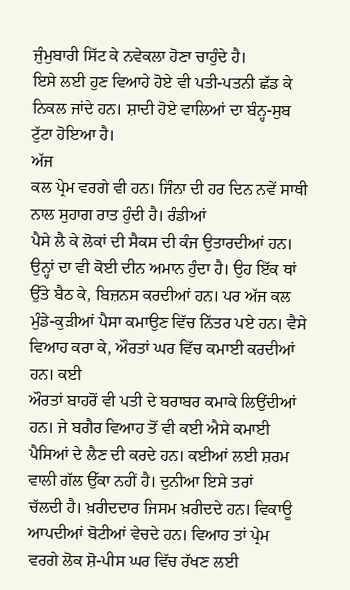ਜੁੰਮੁਬਾਰੀ ਸਿੱਟ ਕੇ ਨਵੇਕਲਾ ਹੋਣਾ ਚਾਹੁੰਦੇ ਹੈ।
ਇਸੇ ਲਈ ਹੁਣ ਵਿਆਹੇ ਹੋਏ ਵੀ ਪਤੀ-ਪਤਨੀ ਛੱਡ ਕੇ ਨਿਕਲ ਜਾਂਦੇ ਹਨ। ਸ਼ਾਦੀ ਹੋਏ ਵਾਲਿਆਂ ਦਾ ਬੰਨ੍ਹ-ਸੁਬ ਟੁੱਟਾ ਹੋਇਆ ਹੈ।
ਅੱਜ
ਕਲ ਪ੍ਰੇਮ ਵਰਗੇ ਵੀ ਹਨ। ਜਿੰਨਾ ਦੀ ਹਰ ਦਿਨ ਨਵੇਂ ਸਾਥੀ ਨਾਲ ਸੁਹਾਗ ਰਾਤ ਹੁੰਦੀ ਹੈ। ਰੰਡੀਆਂ
ਪੈਸੇ ਲੈ ਕੇ ਲੋਕਾਂ ਦੀ ਸੈਕਸ ਦੀ ਕੰਜ ਉਤਾਰਦੀਆਂ ਹਨ।
ਉਨ੍ਹਾਂ ਦਾ ਵੀ ਕੋਈ ਦੀਨ ਅਮਾਨ ਹੁੰਦਾ ਹੈ। ਉਹ ਇੱਕ ਥਾਂ ਉੱਤੇ ਬੈਠ ਕੇ, ਬਿਜ਼ਨਸ ਕਰਦੀਆਂ ਹਨ। ਪਰ ਅੱਜ ਕਲ
ਮੁੰਡੇ-ਕੁੜੀਆਂ ਪੈਸਾ ਕਮਾਉਣ ਵਿੱਚ ਨਿੱਤਰ ਪਏ ਹਨ। ਵੈਸੇ ਵਿਆਹ ਕਰਾ ਕੇ, ਔਰਤਾਂ ਘਰ ਵਿੱਚ ਕਮਾਈ ਕਰਦੀਆਂ ਹਨ। ਕਈ
ਔਰਤਾਂ ਬਾਹਰੋਂ ਵੀ ਪਤੀ ਦੇ ਬਰਾਬਰ ਕਮਾਕੇ ਲਿਉਂਦੀਆਂ ਹਨ। ਜੇ ਬਗੈਰ ਵਿਆਹ ਤੋਂ ਵੀ ਕਈ ਐਸੇ ਕਮਾਈ
ਪੈਸਿਆਂ ਦੇ ਲੈਣ ਦੀ ਕਰਦੇ ਹਨ। ਕਈਆਂ ਲਈ ਸ਼ਰਮ ਵਾਲੀ ਗੱਲ ਉੱਕਾ ਨਹੀਂ ਹੈ। ਦੁਨੀਆ ਇਸੇ ਤਰਾਂ
ਚੱਲਦੀ ਹੈ। ਖ਼ਰੀਦਦਾਰ ਜਿਸਮ ਖ਼ਰੀਦਦੇ ਹਨ। ਵਿਕਾਊ ਆਪਦੀਆਂ ਬੋਟੀਆਂ ਵੇਚਦੇ ਹਨ। ਵਿਆਹ ਤਾਂ ਪ੍ਰੇਮ
ਵਰਗੇ ਲੋਕ ਸ਼ੋ-ਪੀਸ ਘਰ ਵਿੱਚ ਰੱਖਣ ਲਈ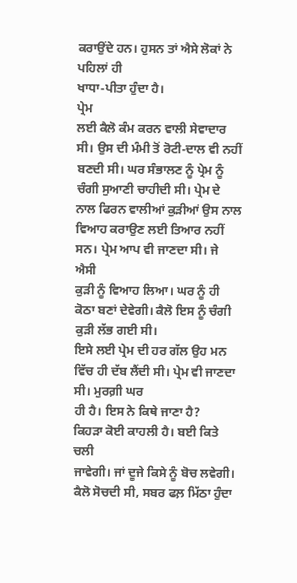ਕਰਾਉਂਦੇ ਹਨ। ਹੁਸਨ ਤਾਂ ਐਸੇ ਲੋਕਾਂ ਨੇ ਪਹਿਲਾਂ ਹੀ
ਖਾਧਾ-ਪੀਤਾ ਹੁੰਦਾ ਹੈ।
ਪ੍ਰੇਮ
ਲਈ ਕੈਲੋ ਕੰਮ ਕਰਨ ਵਾਲੀ ਸੇਵਾਦਾਰ ਸੀ। ਉਸ ਦੀ ਮੰਮੀ ਤੋਂ ਰੋਟੀ-ਦਾਲ ਵੀ ਨਹੀਂ ਬਣਦੀ ਸੀ। ਘਰ ਸੰਭਾਲਣ ਨੂੰ ਪ੍ਰੇਮ ਨੂੰ
ਚੰਗੀ ਸੁਆਣੀ ਚਾਹੀਦੀ ਸੀ। ਪ੍ਰੇਮ ਦੇ ਨਾਲ ਫਿਰਨ ਵਾਲੀਆਂ ਕੁੜੀਆਂ ਉਸ ਨਾਲ ਵਿਆਹ ਕਰਾਉਣ ਲਈ ਤਿਆਰ ਨਹੀਂ ਸਨ। ਪ੍ਰੇਮ ਆਪ ਵੀ ਜਾਣਦਾ ਸੀ। ਜੇ ਐਸੀ
ਕੁੜੀ ਨੂੰ ਵਿਆਹ ਲਿਆ। ਘਰ ਨੂੰ ਹੀ ਕੋਠਾ ਬਣਾਂ ਦੇਵੇਗੀ। ਕੈਲੋ ਇਸ ਨੂੰ ਚੰਗੀ ਕੁੜੀ ਲੱਭ ਗਈ ਸੀ।
ਇਸੇ ਲਈ ਪ੍ਰੇਮ ਦੀ ਹਰ ਗੱਲ ਉਹ ਮਨ ਵਿੱਚ ਹੀ ਦੱਬ ਲੈਂਦੀ ਸੀ। ਪ੍ਰੇਮ ਵੀ ਜਾਣਦਾ ਸੀ। ਮੁਰਗ਼ੀ ਘਰ
ਹੀ ਹੈ। ਇਸ ਨੇ ਕਿਥੇ ਜਾਣਾ ਹੈ?
ਕਿਹੜਾ ਕੋਈ ਕਾਹਲੀ ਹੈ। ਬਈ ਕਿਤੇ ਚਲੀ
ਜਾਵੇਗੀ। ਜਾਂ ਦੂਜੇ ਕਿਸੇ ਨੂੰ ਬੋਚ ਲਵੇਗੀ। ਕੈਲੋ ਸੋਚਦੀ ਸੀ, ਸਬਰ ਫਲ਼ ਮਿੱਠਾ ਹੁੰਦਾ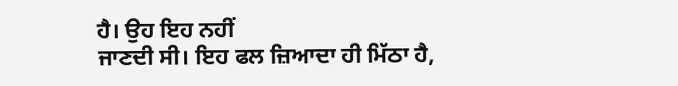ਹੈ। ਉਹ ਇਹ ਨਹੀਂ
ਜਾਣਦੀ ਸੀ। ਇਹ ਫਲ ਜ਼ਿਆਦਾ ਹੀ ਮਿੱਠਾ ਹੈ,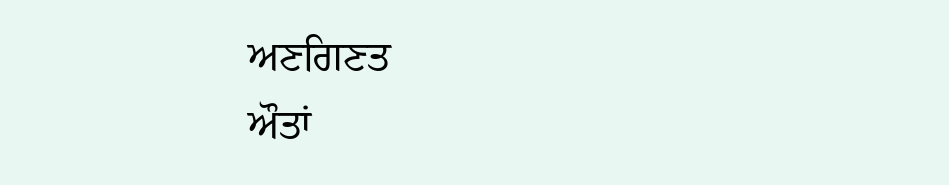ਅਣਗਿਣਤ
ਔਤਾਂ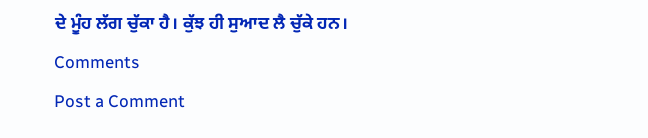ਦੇ ਮੂੰਹ ਲੱਗ ਚੁੱਕਾ ਹੈ। ਕੁੱਝ ਹੀ ਸੁਆਦ ਲੈ ਚੁੱਕੇ ਹਨ।
Comments
Post a Comment